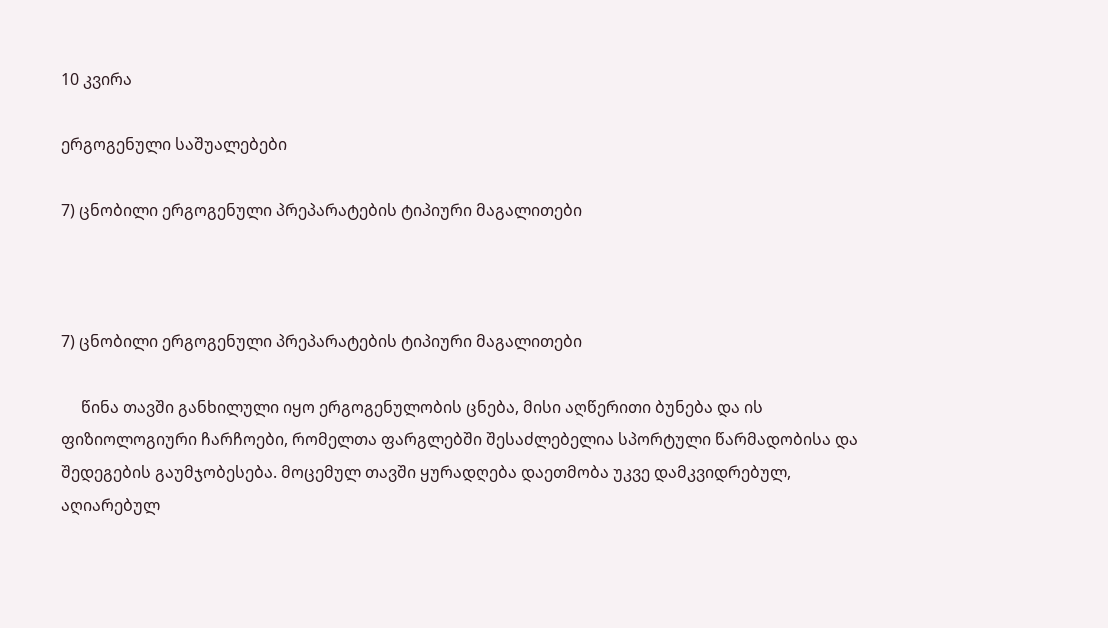10 კვირა

ერგოგენული საშუალებები

7) ცნობილი ერგოგენული პრეპარატების ტიპიური მაგალითები



7) ცნობილი ერგოგენული პრეპარატების ტიპიური მაგალითები

     წინა თავში განხილული იყო ერგოგენულობის ცნება, მისი აღწერითი ბუნება და ის ფიზიოლოგიური ჩარჩოები, რომელთა ფარგლებში შესაძლებელია სპორტული წარმადობისა და შედეგების გაუმჯობესება. მოცემულ თავში ყურადღება დაეთმობა უკვე დამკვიდრებულ, აღიარებულ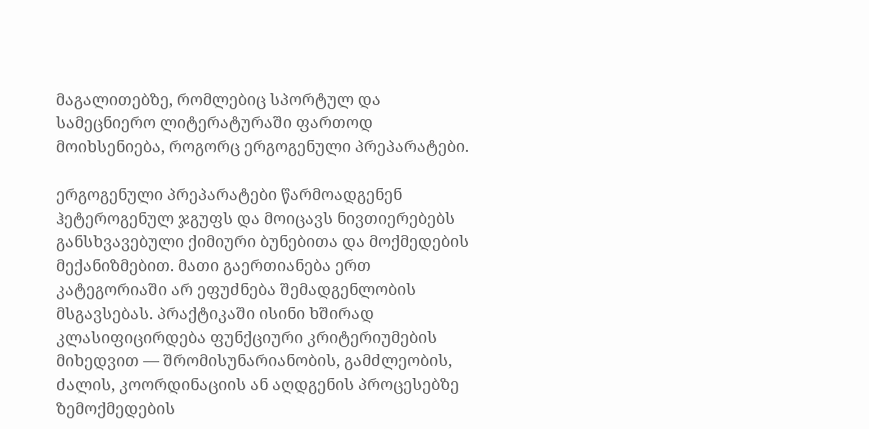მაგალითებზე, რომლებიც სპორტულ და სამეცნიერო ლიტერატურაში ფართოდ მოიხსენიება, როგორც ერგოგენული პრეპარატები.

ერგოგენული პრეპარატები წარმოადგენენ ჰეტეროგენულ ჯგუფს და მოიცავს ნივთიერებებს განსხვავებული ქიმიური ბუნებითა და მოქმედების მექანიზმებით. მათი გაერთიანება ერთ კატეგორიაში არ ეფუძნება შემადგენლობის მსგავსებას. პრაქტიკაში ისინი ხშირად კლასიფიცირდება ფუნქციური კრიტერიუმების მიხედვით — შრომისუნარიანობის, გამძლეობის, ძალის, კოორდინაციის ან აღდგენის პროცესებზე ზემოქმედების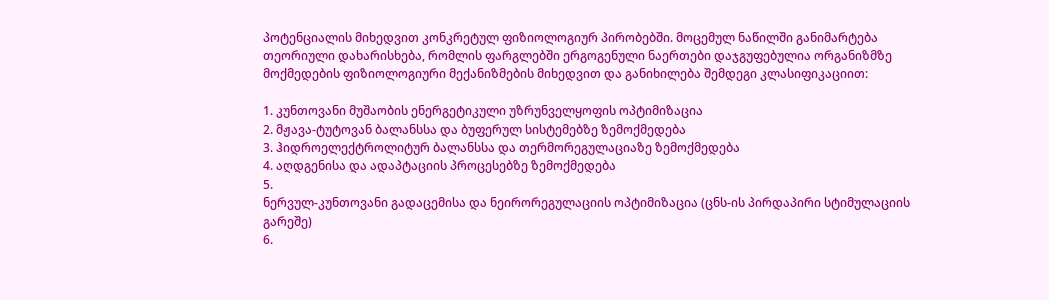პოტენციალის მიხედვით კონკრეტულ ფიზიოლოგიურ პირობებში. მოცემულ ნაწილში განიმარტება თეორიული დახარისხება, რომლის ფარგლებში ერგოგენული ნაერთები დაჯგუფებულია ორგანიზმზე მოქმედების ფიზიოლოგიური მექანიზმების მიხედვით და განიხილება შემდეგი კლასიფიკაციით:

1. კუნთოვანი მუშაობის ენერგეტიკული უზრუნველყოფის ოპტიმიზაცია
2. მჟავა-ტუტოვან ბალანსსა და ბუფერულ სისტემებზე ზემოქმედება
3. ჰიდროელექტროლიტურ ბალანსსა და თერმორეგულაციაზე ზემოქმედება
4. აღდგენისა და ადაპტაციის პროცესებზე ზემოქმედება
5.
ნერვულ-კუნთოვანი გადაცემისა და ნეირორეგულაციის ოპტიმიზაცია (ცნს-ის პირდაპირი სტიმულაციის გარეშე)
6.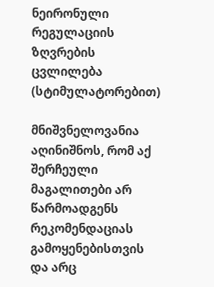ნეირონული რეგულაციის ზღვრების ცვლილება (სტიმულატორებით)

მნიშვნელოვანია აღინიშნოს, რომ აქ შერჩეული მაგალითები არ წარმოადგენს რეკომენდაციას გამოყენებისთვის და არც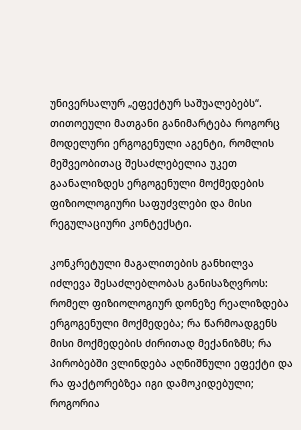უნივერსალურ „ეფექტურ საშუალებებს“. თითოეული მათგანი განიმარტება როგორც მოდელური ერგოგენული აგენტი, რომლის მეშვეობითაც შესაძლებელია უკეთ გაანალიზდეს ერგოგენული მოქმედების ფიზიოლოგიური საფუძვლები და მისი რეგულაციური კონტექსტი.

კონკრეტული მაგალითების განხილვა იძლევა შესაძლებლობას განისაზღვროს: რომელ ფიზიოლოგიურ დონეზე რეალიზდება ერგოგენული მოქმედება; რა წარმოადგენს მისი მოქმედების ძირითად მექანიზმს; რა პირობებში ვლინდება აღნიშნული ეფექტი და რა ფაქტორებზეა იგი დამოკიდებული; როგორია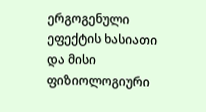ერგოგენული ეფექტის ხასიათი და მისი ფიზიოლოგიური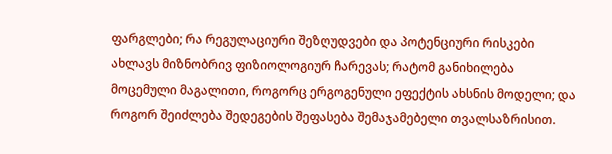ფარგლები; რა რეგულაციური შეზღუდვები და პოტენციური რისკები ახლავს მიზნობრივ ფიზიოლოგიურ ჩარევას; რატომ განიხილება მოცემული მაგალითი, როგორც ერგოგენული ეფექტის ახსნის მოდელი; და როგორ შეიძლება შედეგების შეფასება შემაჯამებელი თვალსაზრისით.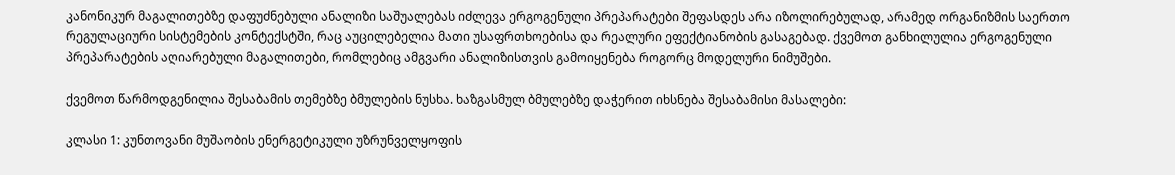კანონიკურ მაგალითებზე დაფუძნებული ანალიზი საშუალებას იძლევა ერგოგენული პრეპარატები შეფასდეს არა იზოლირებულად, არამედ ორგანიზმის საერთო რეგულაციური სისტემების კონტექსტში, რაც აუცილებელია მათი უსაფრთხოებისა და რეალური ეფექტიანობის გასაგებად. ქვემოთ განხილულია ერგოგენული პრეპარატების აღიარებული მაგალითები, რომლებიც ამგვარი ანალიზისთვის გამოიყენება როგორც მოდელური ნიმუშები.

ქვემოთ წარმოდგენილია შესაბამის თემებზე ბმულების ნუსხა. ხაზგასმულ ბმულებზე დაჭერით იხსნება შესაბამისი მასალები:

კლასი 1: კუნთოვანი მუშაობის ენერგეტიკული უზრუნველყოფის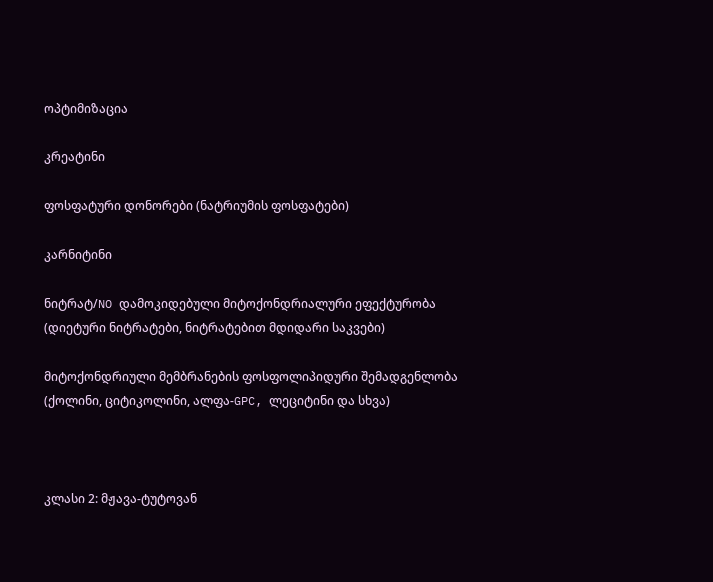ოპტიმიზაცია

კრეატინი

ფოსფატური დონორები (ნატრიუმის ფოსფატები)

კარნიტინი

ნიტრატ/NO დამოკიდებული მიტოქონდრიალური ეფექტურობა (დიეტური ნიტრატები, ნიტრატებით მდიდარი საკვები)

მიტოქონდრიული მემბრანების ფოსფოლიპიდური შემადგენლობა (ქოლინი, ციტიკოლინი, ალფა-GPC, ლეციტინი და სხვა)



კლასი 2: მჟავა-ტუტოვან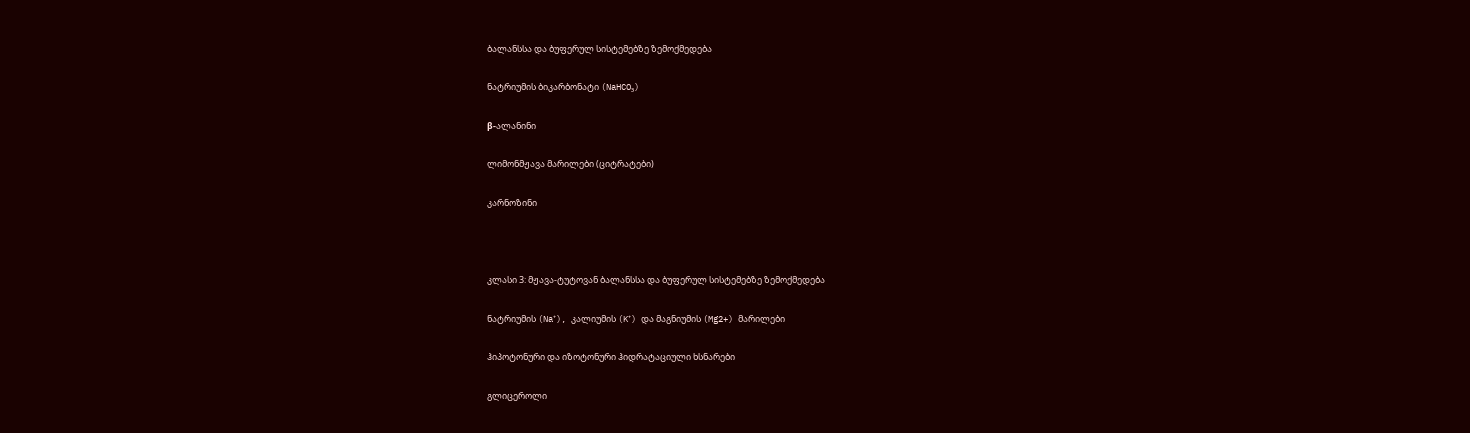ბალანსსა და ბუფერულ სისტემებზე ზემოქმედება

ნატრიუმის ბიკარბონატი (NaHCO₃)

β-ალანინი

ლიმონმჟავა მარილები (ციტრატები)

კარნოზინი



კლასი 3: მჟავა-ტუტოვან ბალანსსა და ბუფერულ სისტემებზე ზემოქმედება

ნატრიუმის (Na⁺), კალიუმის (K⁺) და მაგნიუმის (Mg2+) მარილები

ჰიპოტონური და იზოტონური ჰიდრატაციული ხსნარები

გლიცეროლი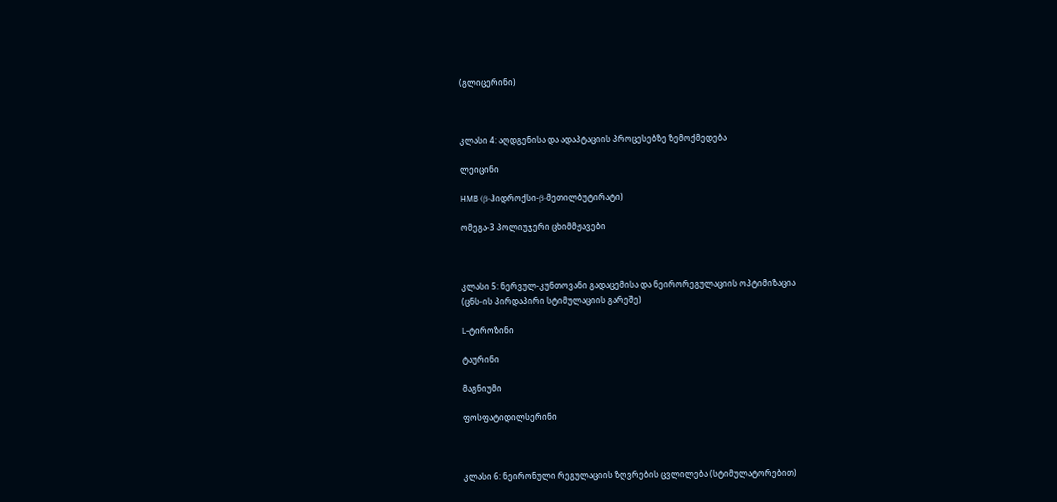(გლიცერინი)



კლასი 4: აღდგენისა და ადაპტაციის პროცესებზე ზემოქმედება

ლეიცინი

HMB (β-ჰიდროქსი-β-მეთილბუტირატი)

ომეგა-3 პოლიუჯერი ცხიმმჟავები



კლასი 5: ნერვულ-კუნთოვანი გადაცემისა და ნეირორეგულაციის ოპტიმიზაცია
(ცნს-ის პირდაპირი სტიმულაციის გარეშე)

L-ტიროზინი

ტაურინი

მაგნიუმი

ფოსფატიდილსერინი



კლასი 6: ნეირონული რეგულაციის ზღვრების ცვლილება (სტიმულატორებით)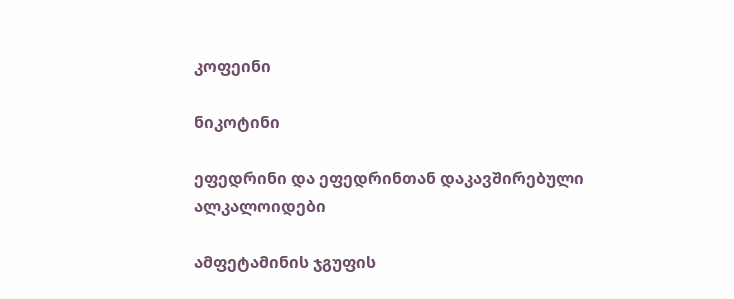კოფეინი

ნიკოტინი

ეფედრინი და ეფედრინთან დაკავშირებული ალკალოიდები

ამფეტამინის ჯგუფის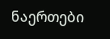ნაერთები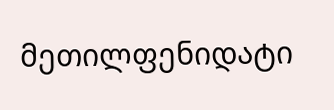მეთილფენიდატი